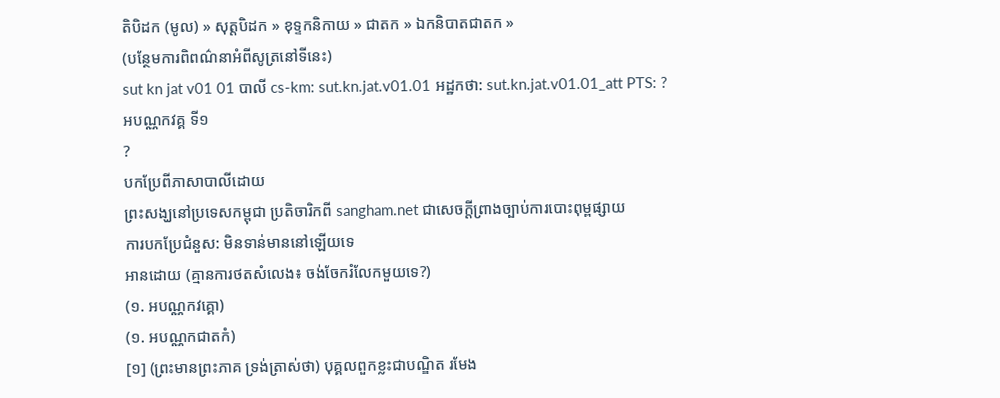តិបិដក (មូល) » សុត្តបិដក » ខុទ្ទកនិកាយ » ជាតក » ឯកនិបាតជាតក »
(បន្ថែមការពិពណ៌នាអំពីសូត្រនៅទីនេះ)
sut kn jat v01 01 បាលី cs-km: sut.kn.jat.v01.01 អដ្ឋកថា: sut.kn.jat.v01.01_att PTS: ?
អបណ្ណកវគ្គ ទី១
?
បកប្រែពីភាសាបាលីដោយ
ព្រះសង្ឃនៅប្រទេសកម្ពុជា ប្រតិចារិកពី sangham.net ជាសេចក្តីព្រាងច្បាប់ការបោះពុម្ពផ្សាយ
ការបកប្រែជំនួស: មិនទាន់មាននៅឡើយទេ
អានដោយ (គ្មានការថតសំលេង៖ ចង់ចែករំលែកមួយទេ?)
(១. អបណ្ណកវគ្គោ)
(១. អបណ្ណកជាតកំ)
[១] (ព្រះមានព្រះភាគ ទ្រង់ត្រាស់ថា) បុគ្គលពួកខ្លះជាបណ្ឌិត រមែង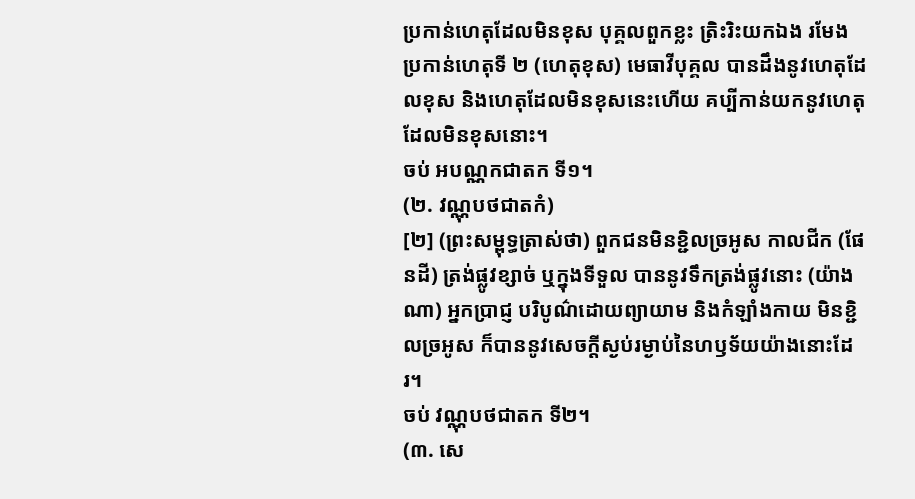ប្រកាន់ហេតុដែលមិនខុស បុគ្គលពួកខ្លះ ត្រិះរិះយកឯង រមែងប្រកាន់ហេតុទី ២ (ហេតុខុស) មេធាវីបុគ្គល បានដឹងនូវហេតុដែលខុស និងហេតុដែលមិនខុសនេះហើយ គប្បីកាន់យកនូវហេតុដែលមិនខុសនោះ។
ចប់ អបណ្ណកជាតក ទី១។
(២. វណ្ណុបថជាតកំ)
[២] (ព្រះសម្ពុទ្ធត្រាស់ថា) ពួកជនមិនខ្ជិលច្រអូស កាលជីក (ផែនដី) ត្រង់ផ្លូវខ្សាច់ ឬក្នុងទីទួល បាននូវទឹកត្រង់ផ្លូវនោះ (យ៉ាងណា) អ្នកប្រាជ្ញ បរិបូណ៌ដោយព្យាយាម និងកំឡាំងកាយ មិនខ្ជិលច្រអូស ក៏បាននូវសេចក្តីស្ងប់រម្ងាប់នៃហឫទ័យយ៉ាងនោះដែរ។
ចប់ វណ្ណុបថជាតក ទី២។
(៣. សេ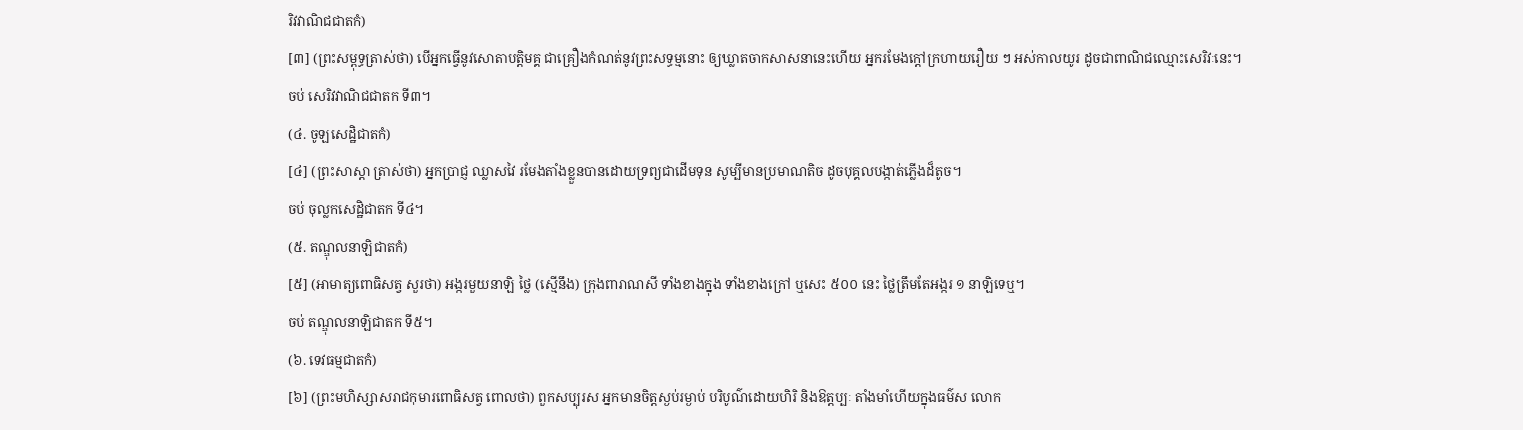រិវវាណិជជាតកំ)
[៣] (ព្រះសម្ពុទ្ធត្រាស់ថា) បើអ្នកធ្វើនូវសោតាបត្តិមគ្គ ជាគ្រឿងកំណត់នូវព្រះសទ្ធម្មនោះ ឲ្យឃ្លាតចាកសាសនានេះហើយ អ្នករមែងក្តៅក្រហាយរឿយ ៗ អស់កាលយូរ ដូចជាពាណិជឈ្មោះសេរិវៈនេះ។
ចប់ សេរិវវាណិជជាតក ទី៣។
(៤. ចូឡសេដ្ឋិជាតកំ)
[៤] (ព្រះសាស្ដា ត្រាស់ថា) អ្នកបា្រជ្ញ ឈ្លាសវៃ រមែងតាំងខ្លួនបានដោយទ្រព្យជាដើមទុន សូម្បីមានប្រមាណតិច ដូចបុគ្គលបង្កាត់ភ្លើងដ៏តូច។
ចប់ ចុល្លកសេដ្ឋិជាតក ទី៤។
(៥. តណ្ឌុលនាឡិជាតកំ)
[៥] (អាមាត្យពោធិសត្វ សួរថា) អង្ករមួយនាឡិ ថ្លៃ (ស្មើនឹង) ក្រុងពារាណសី ទាំងខាងក្នុង ទាំងខាងក្រៅ ឬសេះ ៥០០ នេះ ថ្លៃត្រឹមតែអង្ករ ១ នាឡិទេឬ។
ចប់ តណ្ឌុលនាឡិជាតក ទី៥។
(៦. ទេវធម្មជាតកំ)
[៦] (ព្រះមហិស្សាសរាជកុមារពោធិសត្វ ពោលថា) ពួកសប្បុរស អ្នកមានចិត្តស្ងប់រម្ងាប់ បរិបូណ៌ដោយហិរិ និងឱត្តប្បៈ តាំងមាំហើយក្នុងធម៌ស លោក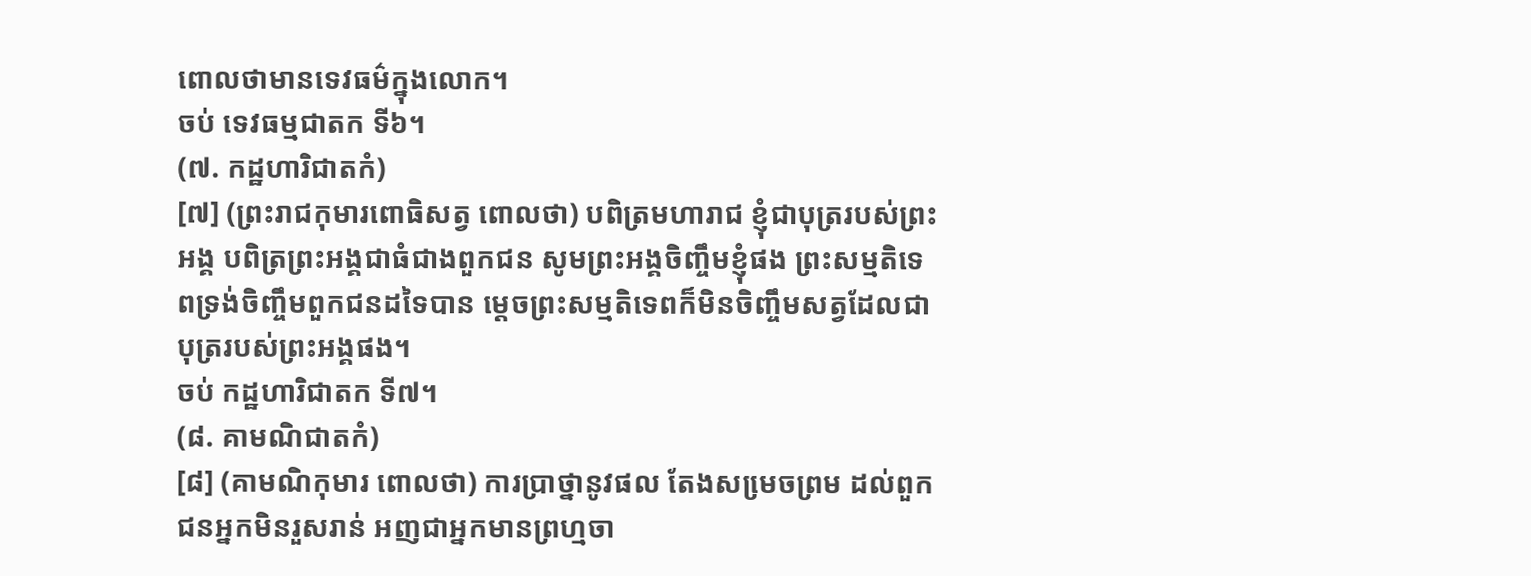ពោលថាមានទេវធម៌ក្នុងលោក។
ចប់ ទេវធម្មជាតក ទី៦។
(៧. កដ្ឋហារិជាតកំ)
[៧] (ព្រះរាជកុមារពោធិសត្វ ពោលថា) បពិត្រមហារាជ ខ្ញុំជាបុត្ររបស់ព្រះអង្គ បពិត្រព្រះអង្គជាធំជាងពួកជន សូមព្រះអង្គចិញ្ចឹមខ្ញុំផង ព្រះសម្មតិទេពទ្រង់ចិញ្ចឹមពួកជនដទៃបាន ម្តេចព្រះសម្មតិទេពក៏មិនចិញ្ចឹមសត្វដែលជាបុត្ររបស់ព្រះអង្គផង។
ចប់ កដ្ឋហារិជាតក ទី៧។
(៨. គាមណិជាតកំ)
[៨] (គាមណិកុមារ ពោលថា) ការបា្រថ្នានូវផល តែងសមេ្រចព្រម ដល់ពួកជនអ្នកមិនរួសរាន់ អញជាអ្នកមានព្រហ្មចា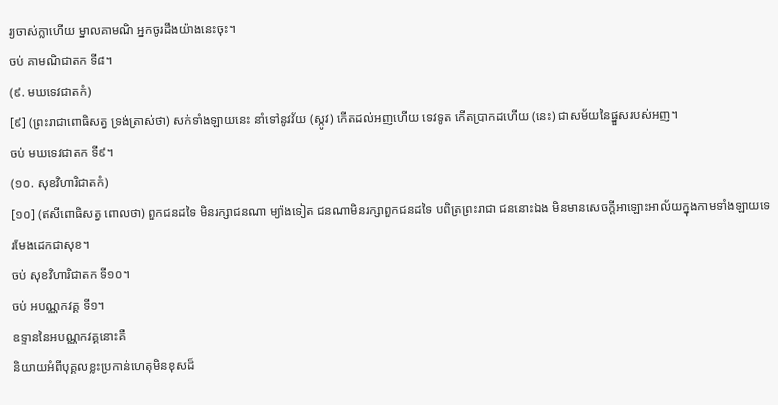រ្យចាស់ក្លាហើយ ម្នាលគាមណិ អ្នកចូរដឹងយ៉ាងនេះចុះ។
ចប់ គាមណិជាតក ទី៨។
(៩. មឃទេវជាតកំ)
[៩] (ព្រះរាជាពោធិសត្វ ទ្រង់ត្រាស់ថា) សក់ទាំងឡាយនេះ នាំទៅនូវវ័យ (ស្កូវ) កើតដល់អញហើយ ទេវទូត កើតបា្រកដហើយ (នេះ) ជាសម័យនៃផ្នួសរបស់អញ។
ចប់ មឃទេវជាតក ទី៩។
(១០. សុខវិហារិជាតកំ)
[១០] (ឥសីពោធិសត្វ ពោលថា) ពួកជនដទៃ មិនរក្សាជនណា ម្យ៉ាងទៀត ជនណាមិនរក្សាពួកជនដទៃ បពិត្រព្រះរាជា ជននោះឯង មិនមានសេចក្តីអាឡោះអាល័យក្នុងកាមទាំងឡាយទេ រមែងដេកជាសុខ។
ចប់ សុខវិហារិជាតក ទី១០។
ចប់ អបណ្ណកវគ្គ ទី១។
ឧទ្ទាននៃអបណ្ណកវគ្គនោះគឺ
និយាយអំពីបុគ្គលខ្លះប្រកាន់ហេតុមិនខុសដ៏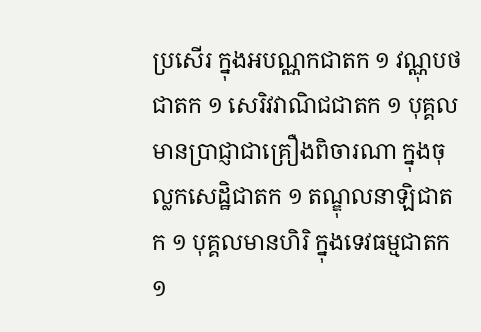ប្រសើរ ក្នុងអបណ្ណកជាតក ១ វណ្ណុបថជាតក ១ សេរិវវាណិជជាតក ១ បុគ្គលមានបា្រជ្ញាជាគ្រឿងពិចារណា ក្នុងចុល្លកសេដ្ឋិជាតក ១ តណ្ឌុលនាឡិជាតក ១ បុគ្គលមានហិរិ ក្នុងទេវធម្មជាតក ១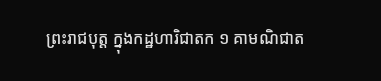ព្រះរាជបុត្ត ក្នុងកដ្ឋហារិជាតក ១ គាមណិជាត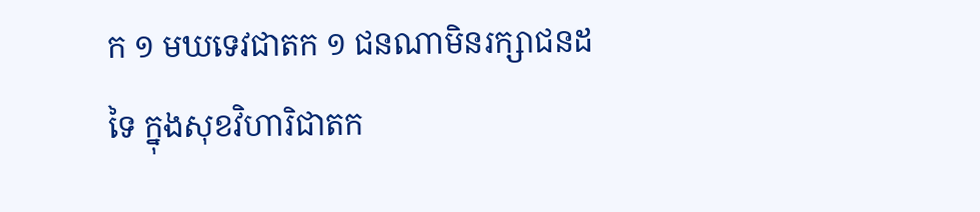ក ១ មឃទេវជាតក ១ ជនណាមិនរក្សាជនដទៃ ក្នុងសុខវិហារិជាតក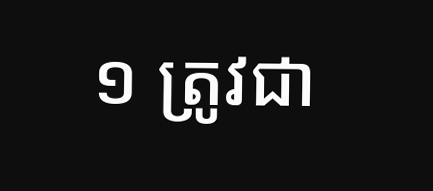១ ត្រូវជា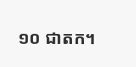១០ ជាតក។